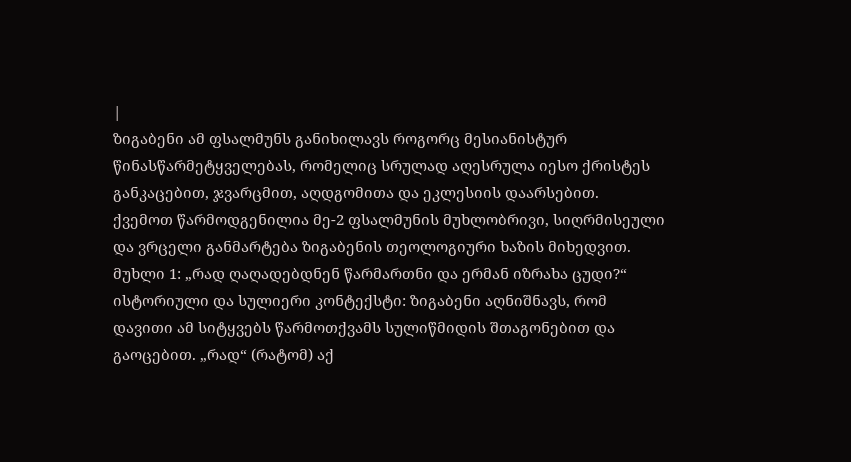|
ზიგაბენი ამ ფსალმუნს განიხილავს როგორც მესიანისტურ წინასწარმეტყველებას, რომელიც სრულად აღესრულა იესო ქრისტეს განკაცებით, ჯვარცმით, აღდგომითა და ეკლესიის დაარსებით.
ქვემოთ წარმოდგენილია მე-2 ფსალმუნის მუხლობრივი, სიღრმისეული და ვრცელი განმარტება ზიგაბენის თეოლოგიური ხაზის მიხედვით.
მუხლი 1: „რად ღაღადებდნენ წარმართნი და ერმან იზრახა ცუდი?“
ისტორიული და სულიერი კონტექსტი: ზიგაბენი აღნიშნავს, რომ დავითი ამ სიტყვებს წარმოთქვამს სულიწმიდის შთაგონებით და გაოცებით. „რად“ (რატომ) აქ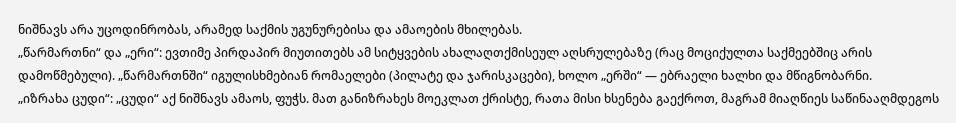ნიშნავს არა უცოდინრობას, არამედ საქმის უგუნურებისა და ამაოების მხილებას.
„წარმართნი“ და „ერი“: ევთიმე პირდაპირ მიუთითებს ამ სიტყვების ახალაღთქმისეულ აღსრულებაზე (რაც მოციქულთა საქმეებშიც არის დამოწმებული). „წარმართნში“ იგულისხმებიან რომაელები (პილატე და ჯარისკაცები), ხოლო „ერში“ — ებრაელი ხალხი და მწიგნობარნი.
„იზრახა ცუდი“: „ცუდი“ აქ ნიშნავს ამაოს, ფუჭს. მათ განიზრახეს მოეკლათ ქრისტე, რათა მისი ხსენება გაექროთ, მაგრამ მიაღწიეს საწინააღმდეგოს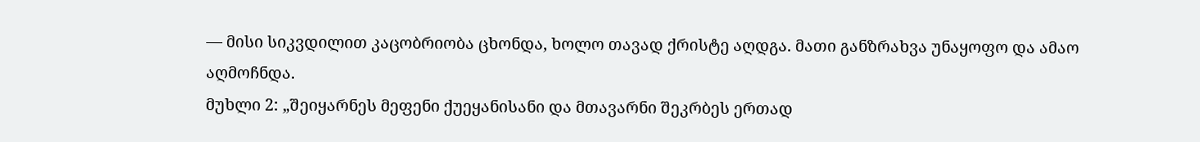— მისი სიკვდილით კაცობრიობა ცხონდა, ხოლო თავად ქრისტე აღდგა. მათი განზრახვა უნაყოფო და ამაო აღმოჩნდა.
მუხლი 2: „შეიყარნეს მეფენი ქუეყანისანი და მთავარნი შეკრბეს ერთად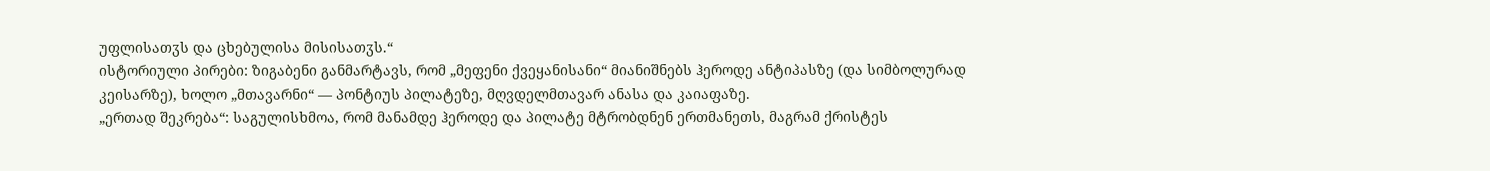უფლისათჳს და ცხებულისა მისისათჳს.“
ისტორიული პირები: ზიგაბენი განმარტავს, რომ „მეფენი ქვეყანისანი“ მიანიშნებს ჰეროდე ანტიპასზე (და სიმბოლურად კეისარზე), ხოლო „მთავარნი“ — პონტიუს პილატეზე, მღვდელმთავარ ანასა და კაიაფაზე.
„ერთად შეკრება“: საგულისხმოა, რომ მანამდე ჰეროდე და პილატე მტრობდნენ ერთმანეთს, მაგრამ ქრისტეს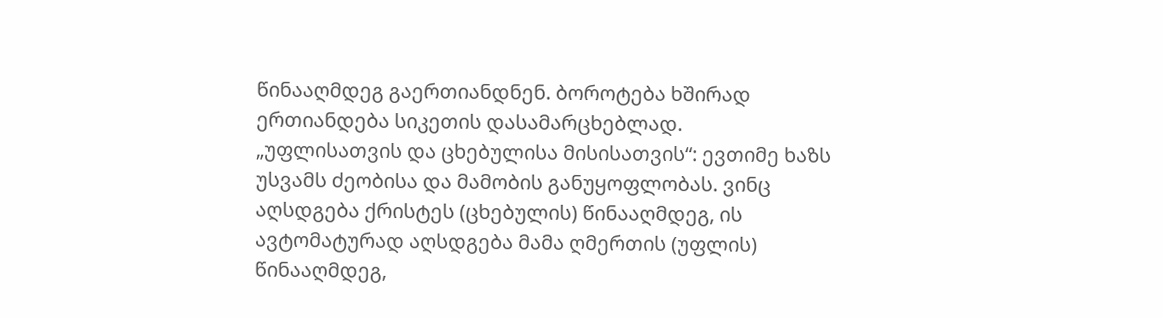წინააღმდეგ გაერთიანდნენ. ბოროტება ხშირად ერთიანდება სიკეთის დასამარცხებლად.
„უფლისათვის და ცხებულისა მისისათვის“: ევთიმე ხაზს უსვამს ძეობისა და მამობის განუყოფლობას. ვინც აღსდგება ქრისტეს (ცხებულის) წინააღმდეგ, ის ავტომატურად აღსდგება მამა ღმერთის (უფლის) წინააღმდეგ,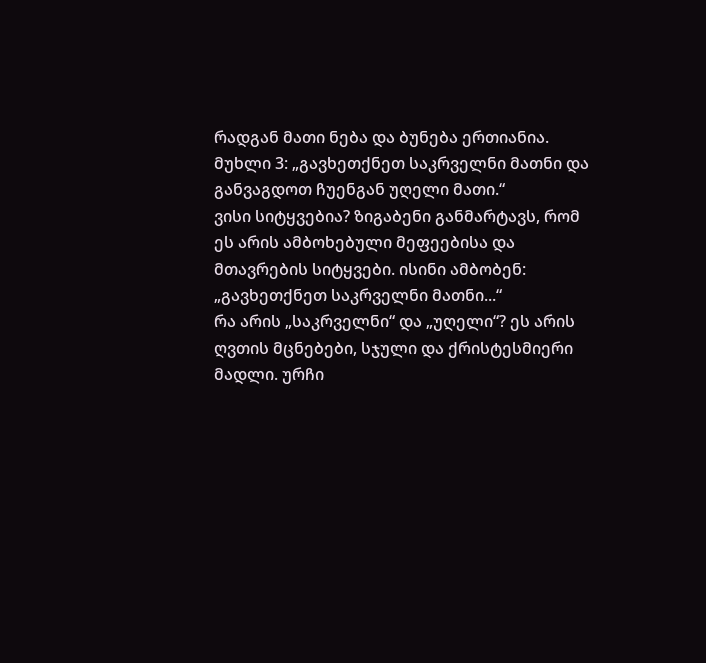რადგან მათი ნება და ბუნება ერთიანია.
მუხლი 3: „გავხეთქნეთ საკრველნი მათნი და განვაგდოთ ჩუენგან უღელი მათი.“
ვისი სიტყვებია? ზიგაბენი განმარტავს, რომ ეს არის ამბოხებული მეფეებისა და მთავრების სიტყვები. ისინი ამბობენ: „გავხეთქნეთ საკრველნი მათნი...“
რა არის „საკრველნი“ და „უღელი“? ეს არის ღვთის მცნებები, სჯული და ქრისტესმიერი მადლი. ურჩი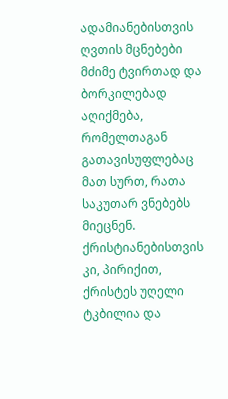ადამიანებისთვის ღვთის მცნებები მძიმე ტვირთად და ბორკილებად აღიქმება, რომელთაგან გათავისუფლებაც მათ სურთ, რათა საკუთარ ვნებებს მიეცნენ. ქრისტიანებისთვის კი, პირიქით, ქრისტეს უღელი ტკბილია და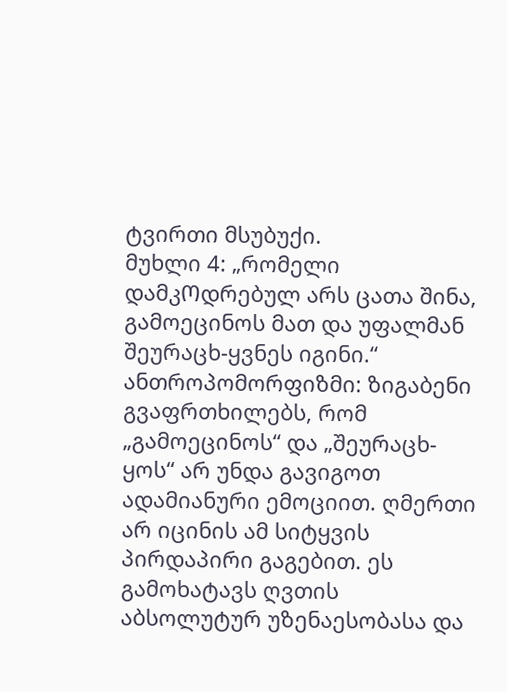ტვირთი მსუბუქი.
მუხლი 4: „რომელი დამკᲝდრებულ არს ცათა შინა, გამოეცინოს მათ და უფალმან შეურაცხ-ყვნეს იგინი.“
ანთროპომორფიზმი: ზიგაბენი გვაფრთხილებს, რომ „გამოეცინოს“ და „შეურაცხ-ყოს“ არ უნდა გავიგოთ ადამიანური ემოციით. ღმერთი არ იცინის ამ სიტყვის პირდაპირი გაგებით. ეს გამოხატავს ღვთის აბსოლუტურ უზენაესობასა და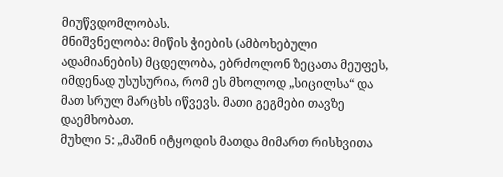მიუწვდომლობას.
მნიშვნელობა: მიწის ჭიების (ამბოხებული ადამიანების) მცდელობა, ებრძოლონ ზეცათა მეუფეს, იმდენად უსუსურია, რომ ეს მხოლოდ „სიცილსა“ და მათ სრულ მარცხს იწვევს. მათი გეგმები თავზე დაემხობათ.
მუხლი 5: „მაშინ იტყოდის მათდა მიმართ რისხვითა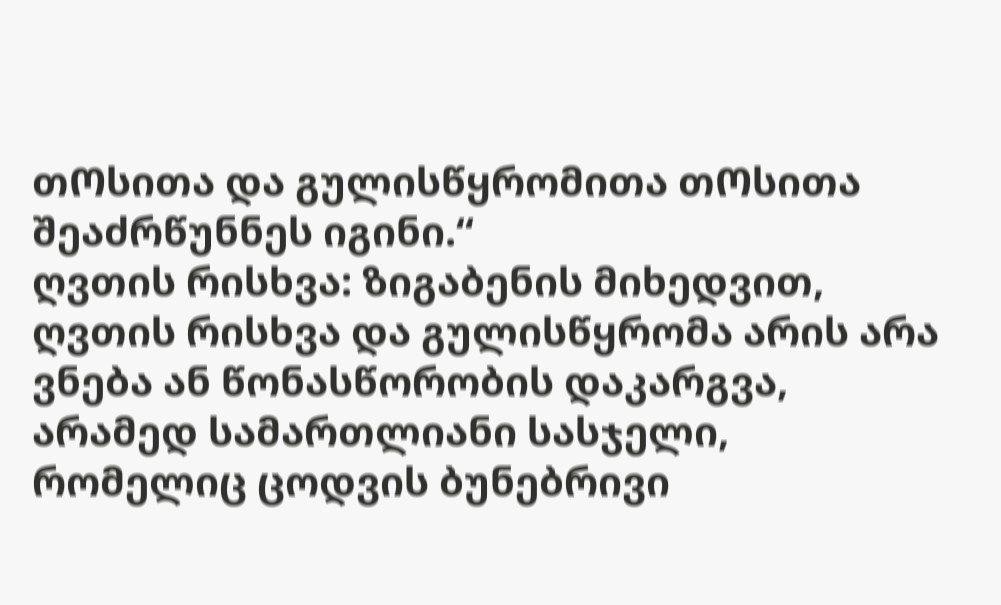თᲝსითა და გულისწყრომითა თᲝსითა შეაძრწუნნეს იგინი.“
ღვთის რისხვა: ზიგაბენის მიხედვით, ღვთის რისხვა და გულისწყრომა არის არა ვნება ან წონასწორობის დაკარგვა, არამედ სამართლიანი სასჯელი, რომელიც ცოდვის ბუნებრივი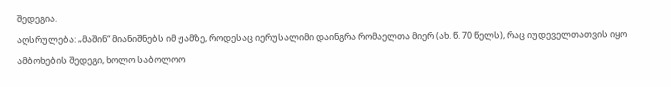შედეგია.
აღსრულება: „მაშინ“ მიანიშნებს იმ ჟამზე, როდესაც იერუსალიმი დაინგრა რომაელთა მიერ (ახ. წ. 70 წელს), რაც იუდეველთათვის იყო ამბოხების შედეგი, ხოლო საბოლოო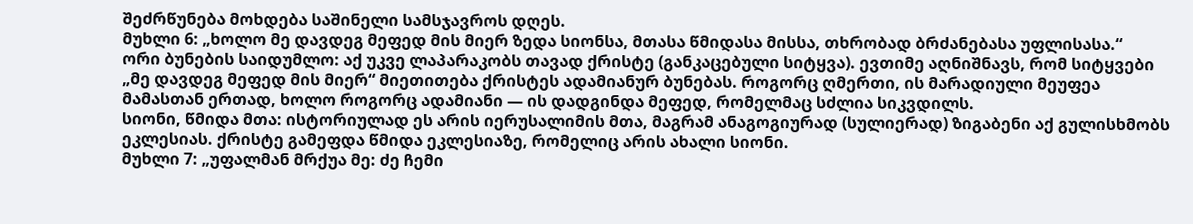შეძრწუნება მოხდება საშინელი სამსჯავროს დღეს.
მუხლი 6: „ხოლო მე დავდეგ მეფედ მის მიერ ზედა სიონსა, მთასა წმიდასა მისსა, თხრობად ბრძანებასა უფლისასა.“
ორი ბუნების საიდუმლო: აქ უკვე ლაპარაკობს თავად ქრისტე (განკაცებული სიტყვა). ევთიმე აღნიშნავს, რომ სიტყვები „მე დავდეგ მეფედ მის მიერ“ მიეთითება ქრისტეს ადამიანურ ბუნებას. როგორც ღმერთი, ის მარადიული მეუფეა მამასთან ერთად, ხოლო როგორც ადამიანი — ის დადგინდა მეფედ, რომელმაც სძლია სიკვდილს.
სიონი, წმიდა მთა: ისტორიულად ეს არის იერუსალიმის მთა, მაგრამ ანაგოგიურად (სულიერად) ზიგაბენი აქ გულისხმობს ეკლესიას. ქრისტე გამეფდა წმიდა ეკლესიაზე, რომელიც არის ახალი სიონი.
მუხლი 7: „უფალმან მრქუა მე: ძე ჩემი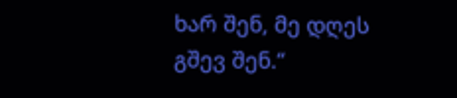ხარ შენ, მე დღეს გშევ შენ.“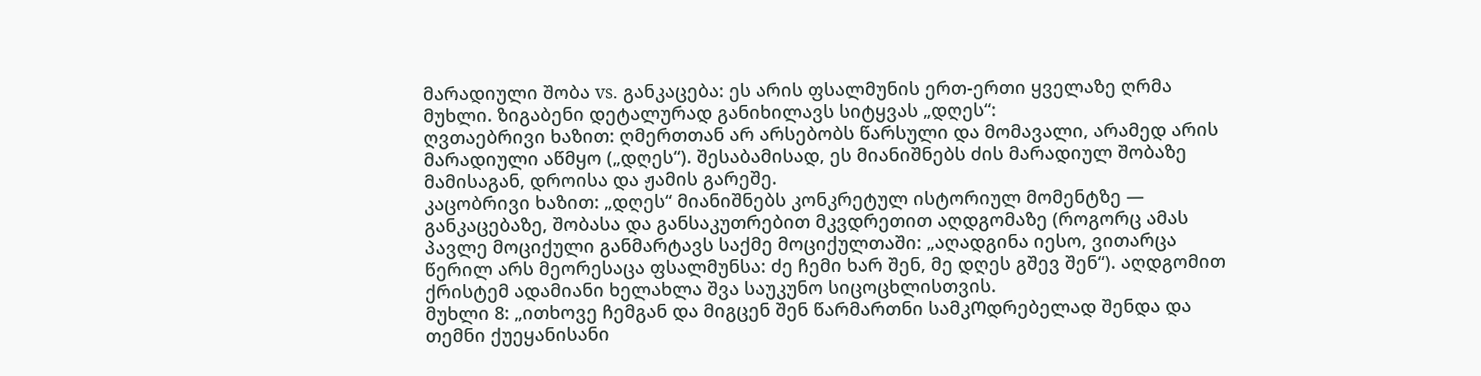მარადიული შობა vs. განკაცება: ეს არის ფსალმუნის ერთ-ერთი ყველაზე ღრმა მუხლი. ზიგაბენი დეტალურად განიხილავს სიტყვას „დღეს“:
ღვთაებრივი ხაზით: ღმერთთან არ არსებობს წარსული და მომავალი, არამედ არის მარადიული აწმყო („დღეს“). შესაბამისად, ეს მიანიშნებს ძის მარადიულ შობაზე მამისაგან, დროისა და ჟამის გარეშე.
კაცობრივი ხაზით: „დღეს“ მიანიშნებს კონკრეტულ ისტორიულ მომენტზე — განკაცებაზე, შობასა და განსაკუთრებით მკვდრეთით აღდგომაზე (როგორც ამას პავლე მოციქული განმარტავს საქმე მოციქულთაში: „აღადგინა იესო, ვითარცა წერილ არს მეორესაცა ფსალმუნსა: ძე ჩემი ხარ შენ, მე დღეს გშევ შენ“). აღდგომით ქრისტემ ადამიანი ხელახლა შვა საუკუნო სიცოცხლისთვის.
მუხლი 8: „ითხოვე ჩემგან და მიგცენ შენ წარმართნი სამკᲝდრებელად შენდა და თემნი ქუეყანისანი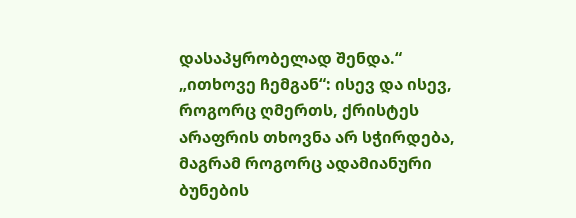დასაპყრობელად შენდა.“
„ითხოვე ჩემგან“: ისევ და ისევ, როგორც ღმერთს, ქრისტეს არაფრის თხოვნა არ სჭირდება, მაგრამ როგორც ადამიანური ბუნების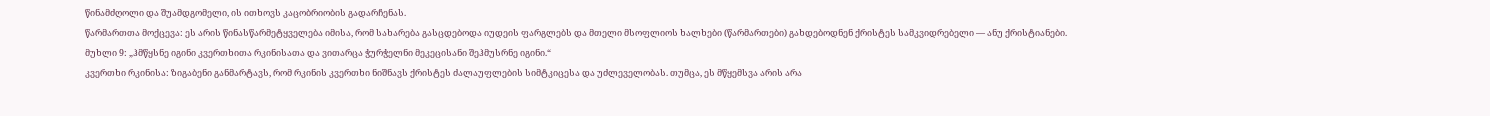წინამძღოლი და შუამდგომელი, ის ითხოვს კაცობრიობის გადარჩენას.
წარმართთა მოქცევა: ეს არის წინასწარმეტყველება იმისა, რომ სახარება გასცდებოდა იუდეის ფარგლებს და მთელი მსოფლიოს ხალხები (წარმართები) გახდებოდნენ ქრისტეს სამკვიდრებელი — ანუ ქრისტიანები.
მუხლი 9: „ჰმწყსნე იგინი კვერთხითა რკინისათა და ვითარცა ჭურჭელნი მეკეცისანი შეჰმუსრნე იგინი.“
კვერთხი რკინისა: ზიგაბენი განმარტავს, რომ რკინის კვერთხი ნიშნავს ქრისტეს ძალაუფლების სიმტკიცესა და უძლეველობას. თუმცა, ეს მწყემსვა არის არა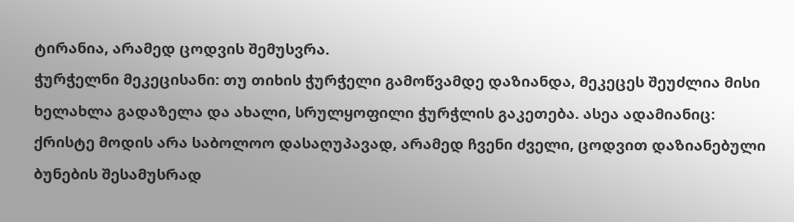ტირანია, არამედ ცოდვის შემუსვრა.
ჭურჭელნი მეკეცისანი: თუ თიხის ჭურჭელი გამოწვამდე დაზიანდა, მეკეცეს შეუძლია მისი ხელახლა გადაზელა და ახალი, სრულყოფილი ჭურჭლის გაკეთება. ასეა ადამიანიც: ქრისტე მოდის არა საბოლოო დასაღუპავად, არამედ ჩვენი ძველი, ცოდვით დაზიანებული ბუნების შესამუსრად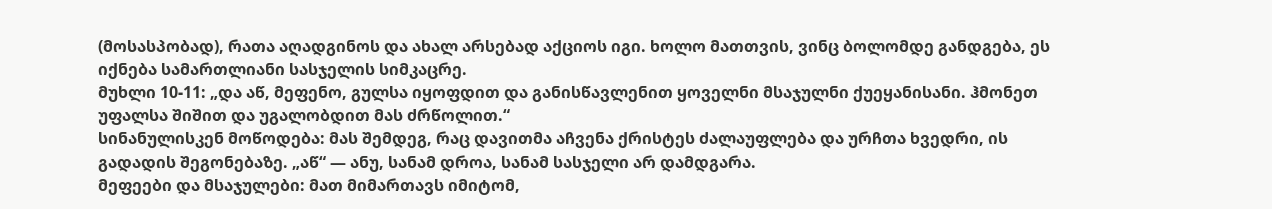(მოსასპობად), რათა აღადგინოს და ახალ არსებად აქციოს იგი. ხოლო მათთვის, ვინც ბოლომდე განდგება, ეს იქნება სამართლიანი სასჯელის სიმკაცრე.
მუხლი 10-11: „და აწ, მეფენო, გულსა იყოფდით და განისწავლენით ყოველნი მსაჯულნი ქუეყანისანი. ჰმონეთ უფალსა შიშით და უგალობდით მას ძრწოლით.“
სინანულისკენ მოწოდება: მას შემდეგ, რაც დავითმა აჩვენა ქრისტეს ძალაუფლება და ურჩთა ხვედრი, ის გადადის შეგონებაზე. „აწ“ — ანუ, სანამ დროა, სანამ სასჯელი არ დამდგარა.
მეფეები და მსაჯულები: მათ მიმართავს იმიტომ,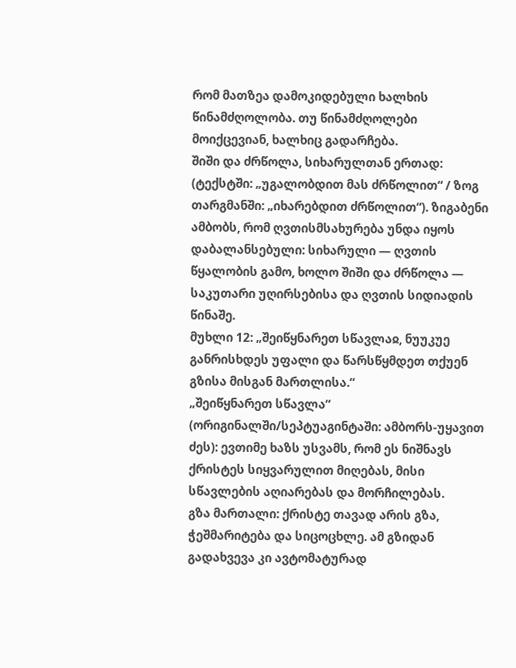რომ მათზეა დამოკიდებული ხალხის წინამძღოლობა. თუ წინამძღოლები მოიქცევიან, ხალხიც გადარჩება.
შიში და ძრწოლა, სიხარულთან ერთად: (ტექსტში: „უგალობდით მას ძრწოლით“ / ზოგ თარგმანში: „იხარებდით ძრწოლით“). ზიგაბენი ამბობს, რომ ღვთისმსახურება უნდა იყოს დაბალანსებული: სიხარული — ღვთის წყალობის გამო, ხოლო შიში და ძრწოლა — საკუთარი უღირსებისა და ღვთის სიდიადის წინაშე.
მუხლი 12: „შეიწყნარეთ სწავლაჲ, ნუუკუე განრისხდეს უფალი და წარსწყმდეთ თქუენ გზისა მისგან მართლისა.“
„შეიწყნარეთ სწავლა“ (ორიგინალში/სეპტუაგინტაში: ამბორს-უყავით ძეს): ევთიმე ხაზს უსვამს, რომ ეს ნიშნავს ქრისტეს სიყვარულით მიღებას, მისი სწავლების აღიარებას და მორჩილებას.
გზა მართალი: ქრისტე თავად არის გზა, ჭეშმარიტება და სიცოცხლე. ამ გზიდან გადახვევა კი ავტომატურად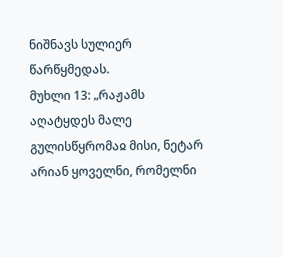ნიშნავს სულიერ წარწყმედას.
მუხლი 13: „რაჟამს აღატყდეს მალე გულისწყრომაჲ მისი, ნეტარ არიან ყოველნი, რომელნი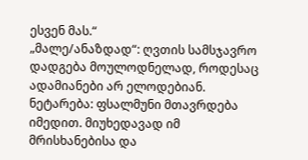ესვენ მას.“
„მალე/ანაზდად“: ღვთის სამსჯავრო დადგება მოულოდნელად, როდესაც ადამიანები არ ელოდებიან.
ნეტარება: ფსალმუნი მთავრდება იმედით. მიუხედავად იმ მრისხანებისა და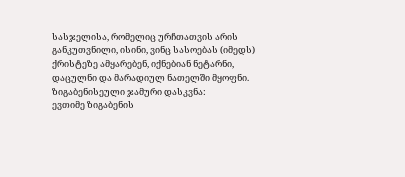სასჯელისა, რომელიც ურჩთათვის არის განკუთვნილი, ისინი, ვინც სასოებას (იმედს) ქრისტეზე ამყარებენ, იქნებიან ნეტარნი, დაცულნი და მარადიულ ნათელში მყოფნი.
ზიგაბენისეული ჯამური დასკვნა:
ევთიმე ზიგაბენის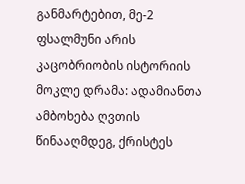განმარტებით, მე-2 ფსალმუნი არის კაცობრიობის ისტორიის მოკლე დრამა: ადამიანთა ამბოხება ღვთის წინააღმდეგ, ქრისტეს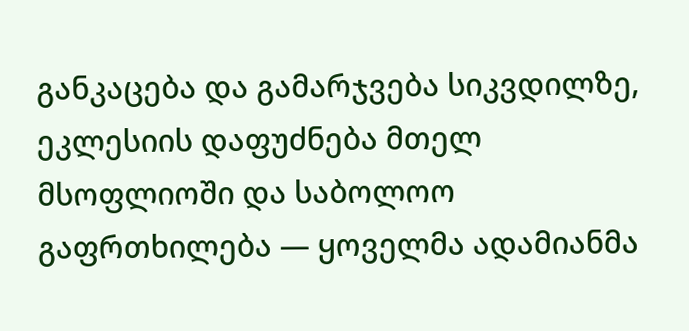განკაცება და გამარჯვება სიკვდილზე, ეკლესიის დაფუძნება მთელ მსოფლიოში და საბოლოო გაფრთხილება — ყოველმა ადამიანმა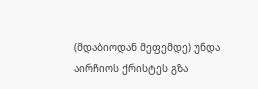(მდაბიოდან მეფემდე) უნდა აირჩიოს ქრისტეს გზა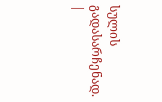სულის გადასარჩენად.
|